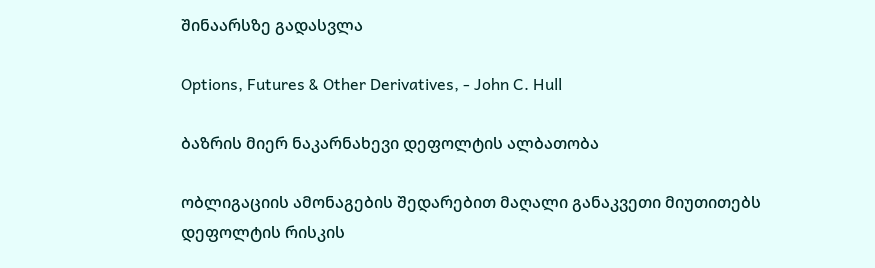შინაარსზე გადასვლა

Options, Futures & Other Derivatives, - John C. Hull

ბაზრის მიერ ნაკარნახევი დეფოლტის ალბათობა

ობლიგაციის ამონაგების შედარებით მაღალი განაკვეთი მიუთითებს დეფოლტის რისკის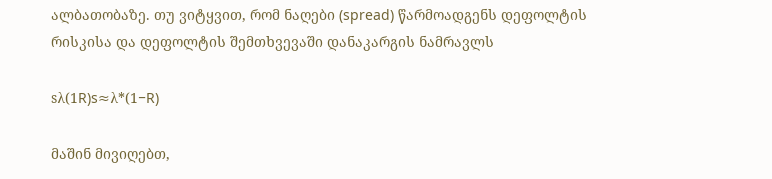ალბათობაზე. თუ ვიტყვით, რომ ნაღები (spread) წარმოადგენს დეფოლტის რისკისა და დეფოლტის შემთხვევაში დანაკარგის ნამრავლს

sλ(1R)s≈λ*(1−R)

მაშინ მივიღებთ,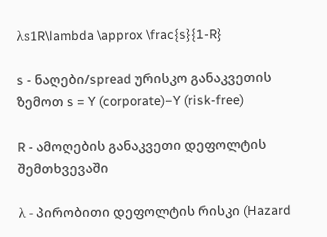λs1R\lambda \approx \frac{s}{1-R}

s - ნაღები/spread ურისკო განაკვეთის ზემოთ s = Y (corporate)−Y (risk-free)

R - ამოღების განაკვეთი დეფოლტის შემთხვევაში

λ - პირობითი დეფოლტის რისკი (Hazard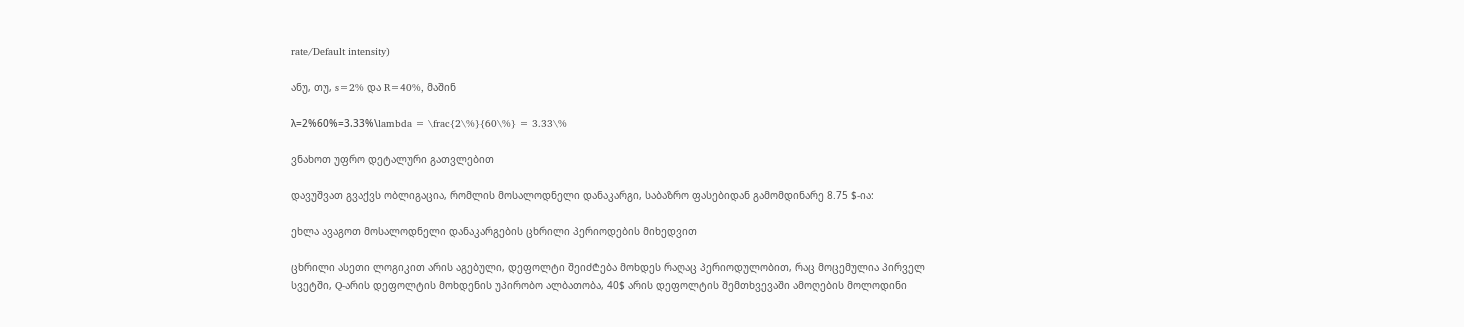rate/Default intensity)

ანუ, თუ, s=2% და R=40%, მაშინ

λ=2%60%=3.33%\lambda = \frac{2\%}{60\%} = 3.33\%

ვნახოთ უფრო დეტალური გათვლებით

დავუშვათ გვაქვს ობლიგაცია, რომლის მოსალოდნელი დანაკარგი, საბაზრო ფასებიდან გამომდინარე 8.75 $-ია:

ეხლა ავაგოთ მოსალოდნელი დანაკარგების ცხრილი პერიოდების მიხედვით

ცხრილი ასეთი ლოგიკით არის აგებული, დეფოლტი შეიძ₾ება მოხდეს რაღაც პერიოდულობით, რაც მოცემულია პირველ სვეტში, Q-არის დეფოლტის მოხდენის უპირობო ალბათობა, 40$ არის დეფოლტის შემთხვევაში ამოღების მოლოდინი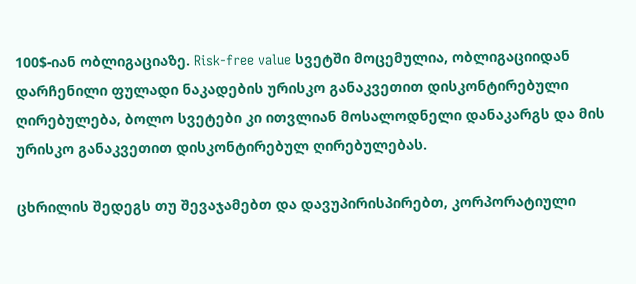100$-იან ობლიგაციაზე. Risk-free value სვეტში მოცემულია, ობლიგაციიდან დარჩენილი ფულადი ნაკადების ურისკო განაკვეთით დისკონტირებული ღირებულება, ბოლო სვეტები კი ითვლიან მოსალოდნელი დანაკარგს და მის ურისკო განაკვეთით დისკონტირებულ ღირებულებას.

ცხრილის შედეგს თუ შევაჯამებთ და დავუპირისპირებთ, კორპორატიული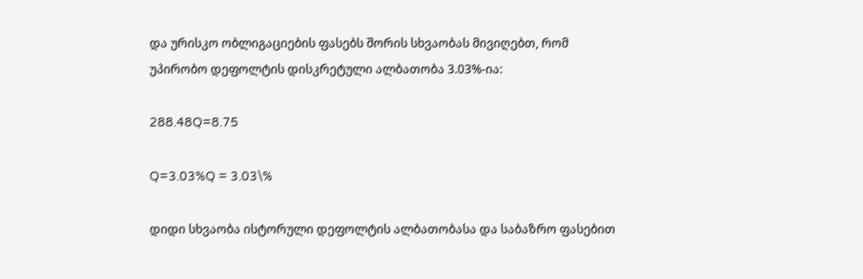და ურისკო ობლიგაციების ფასებს შორის სხვაობას მივიღებთ, რომ უპირობო დეფოლტის დისკრეტული ალბათობა 3.03%-ია:

288.48Q=8.75

Q=3.03%Q = 3.03\%

დიდი სხვაობა ისტორული დეფოლტის ალბათობასა და საბაზრო ფასებით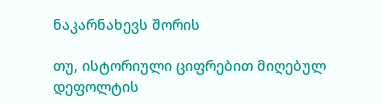ნაკარნახევს შორის

თუ, ისტორიული ციფრებით მიღებულ დეფოლტის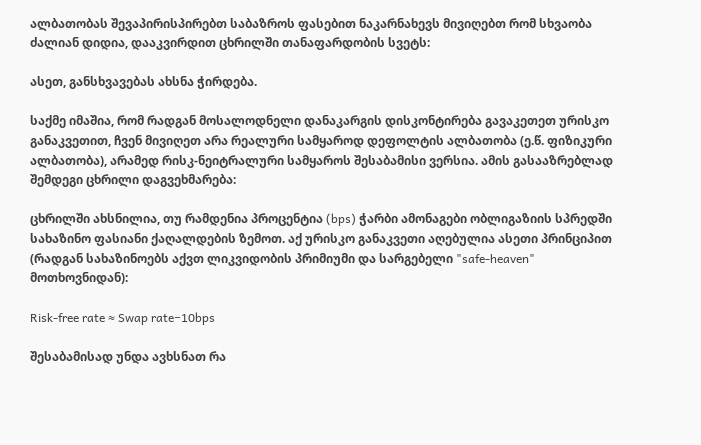ალბათობას შევაპირისპირებთ საბაზროს ფასებით ნაკარნახევს მივიღებთ რომ სხვაობა ძალიან დიდია, დააკვირდით ცხრილში თანაფარდობის სვეტს:

ასეთ, განსხვავებას ახსნა ჭირდება.

საქმე იმაშია, რომ რადგან მოსალოდნელი დანაკარგის დისკონტირება გავაკეთეთ ურისკო განაკვეთით, ჩვენ მივიღეთ არა რეალური სამყაროდ დეფოლტის ალბათობა (ე.წ. ფიზიკური ალბათობა), არამედ რისკ-ნეიტრალური სამყაროს შესაბამისი ვერსია. ამის გასააზრებლად შემდეგი ცხრილი დაგვეხმარება:

ცხრილში ახსნილია, თუ რამდენია პროცენტია (bps) ჭარბი ამონაგები ობლიგაზიის სპრედში სახაზინო ფასიანი ქაღალდების ზემოთ. აქ ურისკო განაკვეთი აღებულია ასეთი პრინციპით (რადგან სახაზინოებს აქვთ ლიკვიდობის პრიმიუმი და სარგებელი "safe-heaven" მოთხოვნიდან):

Risk-free rate ≈ Swap rate−10bps

შესაბამისად უნდა ავხსნათ რა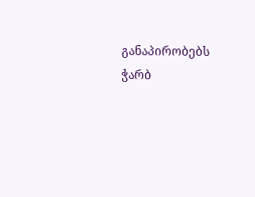განაპირობებს ჭარბ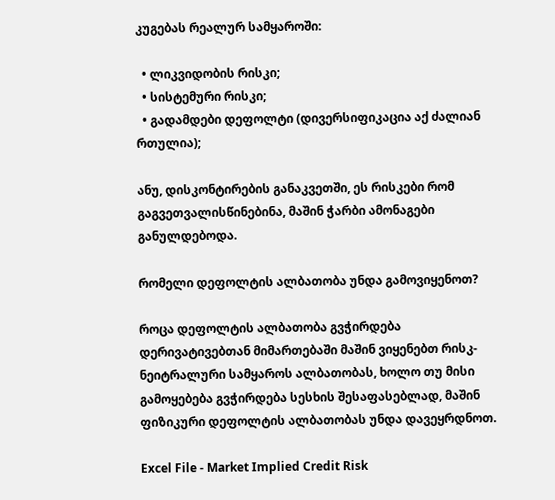კუგებას რეალურ სამყაროში:

  • ლიკვიდობის რისკი;
  • სისტემური რისკი;
  • გადამდები დეფოლტი (დივერსიფიკაცია აქ ძალიან რთულია);

ანუ, დისკონტირების განაკვეთში, ეს რისკები რომ გაგვეთვალისწინებინა, მაშინ ჭარბი ამონაგები განულდებოდა.

რომელი დეფოლტის ალბათობა უნდა გამოვიყენოთ?

როცა დეფოლტის ალბათობა გვჭირდება დერივატივებთან მიმართებაში მაშინ ვიყენებთ რისკ-ნეიტრალური სამყაროს ალბათობას, ხოლო თუ მისი გამოყებება გვჭირდება სესხის შესაფასებლად, მაშინ ფიზიკური დეფოლტის ალბათობას უნდა დავეყრდნოთ.

Excel File - Market Implied Credit Risk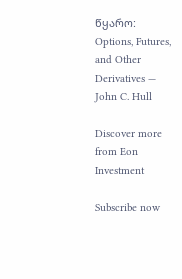წყარო:
Options, Futures, and Other Derivatives — John C. Hull

Discover more from Eon Investment

Subscribe now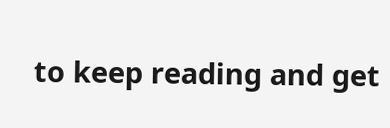to keep reading and get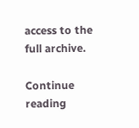access to the full archive.

Continue reading